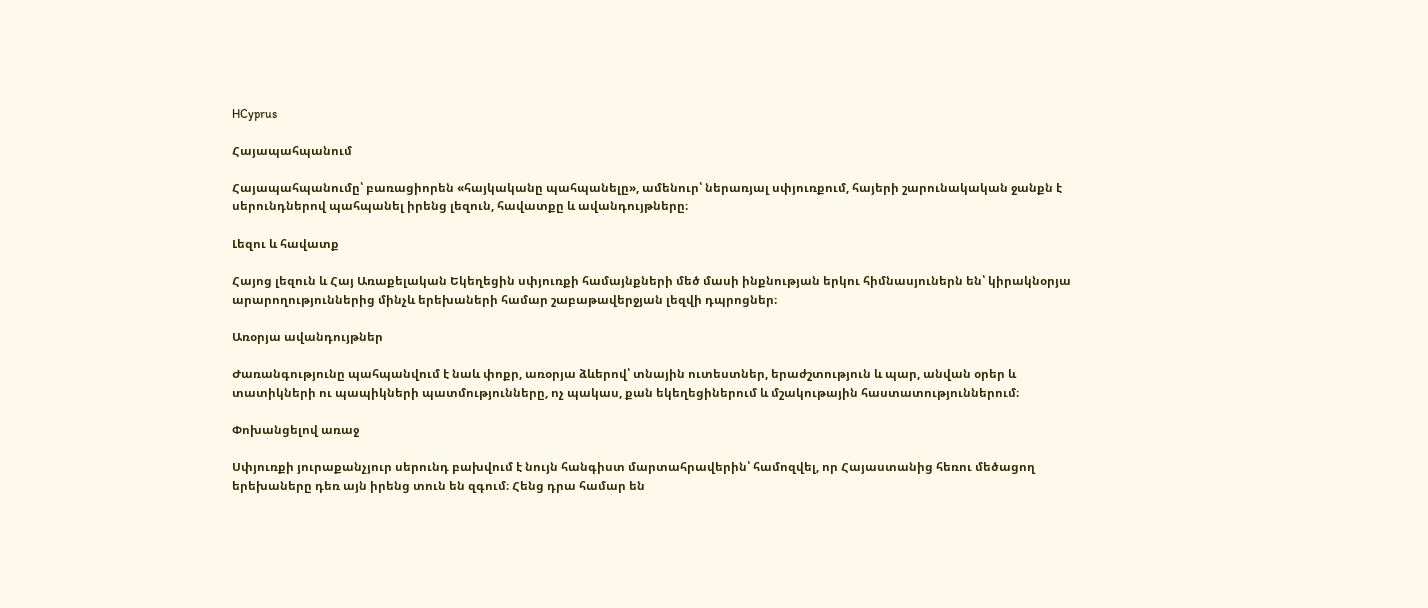HCyprus

Հայապահպանում

Հայապահպանումը՝ բառացիորեն «հայկականը պահպանելը», ամենուր՝ ներառյալ սփյուռքում, հայերի շարունակական ջանքն է սերունդներով պահպանել իրենց լեզուն, հավատքը և ավանդույթները։

Լեզու և հավատք

Հայոց լեզուն և Հայ Առաքելական Եկեղեցին սփյուռքի համայնքների մեծ մասի ինքնության երկու հիմնասյուներն են՝ կիրակնօրյա արարողություններից մինչև երեխաների համար շաբաթավերջյան լեզվի դպրոցներ։

Առօրյա ավանդույթներ

Ժառանգությունը պահպանվում է նաև փոքր, առօրյա ձևերով՝ տնային ուտեստներ, երաժշտություն և պար, անվան օրեր և տատիկների ու պապիկների պատմությունները, ոչ պակաս, քան եկեղեցիներում և մշակութային հաստատություններում։

Փոխանցելով առաջ

Սփյուռքի յուրաքանչյուր սերունդ բախվում է նույն հանգիստ մարտահրավերին՝ համոզվել, որ Հայաստանից հեռու մեծացող երեխաները դեռ այն իրենց տուն են զգում։ Հենց դրա համար են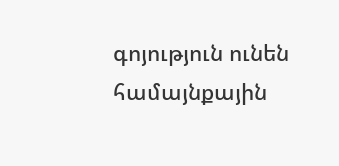գոյություն ունեն համայնքային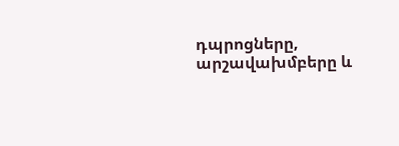դպրոցները, արշավախմբերը և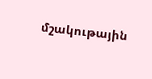մշակութային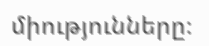միությունները։